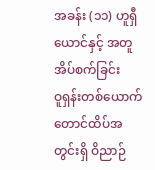အခန်း (၁၁) ဟူရှီယောင်နှင့် အတူအိပ်စက်ခြင်း
ဝူရှန်းတစ်ယောက် တောင်ထိပ်အတွင်းရှိ ဝိညာဉ်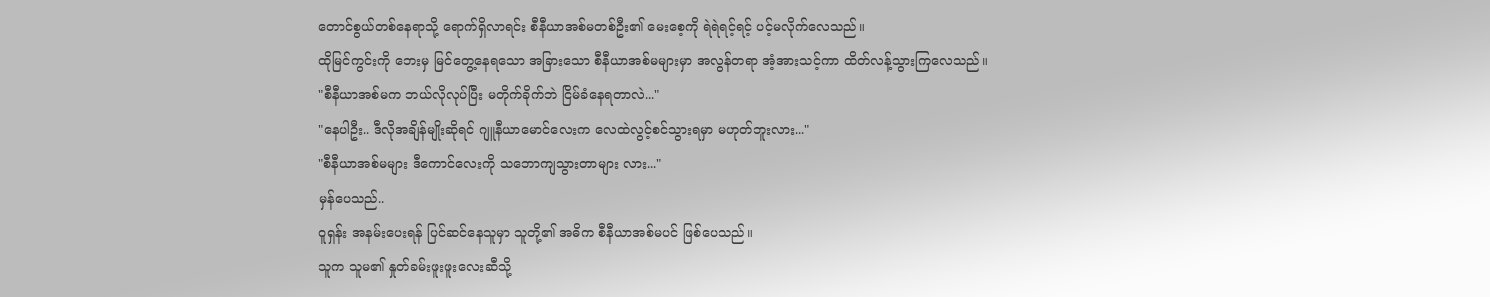တောင်စွယ်တစ်နေရာသို့ ရောက်ရှိလာရင်း စီနီယာအစ်မတစ်ဦး၏ မေးစေ့ကို ရဲရဲရင့်ရင့် ပင့်မလိုက်လေသည်။
ထိုမြင်ကွင်းကို ဘေးမှ မြင်တွေ့နေရသော အခြားသော စီနီယာအစ်မများမှာ အလွန်တရာ အံ့အားသင့်ကာ ထိတ်လန့်သွားကြလေသည်။
"စီနီယာအစ်မက ဘယ်လိုလုပ်ပြီး မတိုက်ခိုက်ဘဲ ငြိမ်ခံနေရတာလဲ..."
"နေပါဦး.. ဒီလိုအချိန်မျိုးဆိုရင် ဂျူနီယာမောင်လေးက လေထဲလွင့်စင်သွားရမှာ မဟုတ်ဘူးလား..."
"စီနီယာအစ်မများ ဒီကောင်လေးကို သဘောကျသွားတာများ လား..."
မှန်ပေသည်..
ဝူရှန်း အနမ်းပေးရန် ပြင်ဆင်နေသူမှာ သူတို့၏ အဓိက စီနီယာအစ်မပင် ဖြစ်ပေသည်။
သူက သူမ၏ နှုတ်ခမ်းဖူးဖူးလေးဆီသို့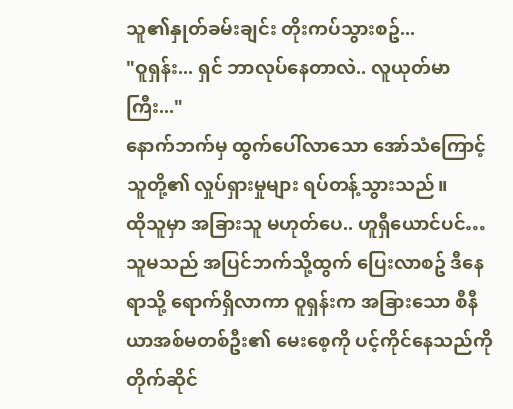သူ၏နှုတ်ခမ်းချင်း တိုးကပ်သွားစဥ်...
"ဝူရှန်း... ရှင် ဘာလုပ်နေတာလဲ.. လူယုတ်မာကြီး..."
နောက်ဘက်မှ ထွက်ပေါ်လာသော အော်သံကြောင့် သူတို့၏ လှုပ်ရှားမှုများ ရပ်တန့်သွားသည်။
ထိုသူမှာ အခြားသူ မဟုတ်ပေ.. ဟူရှီယောင်ပင်…
သူမသည် အပြင်ဘက်သို့ထွက် ပြေးလာစဥ် ဒီနေရာသို့ ရောက်ရှိလာကာ ဝူရှန်းက အခြားသော စီနီယာအစ်မတစ်ဦး၏ မေးစေ့ကို ပင့်ကိုင်နေသည်ကို တိုက်ဆိုင်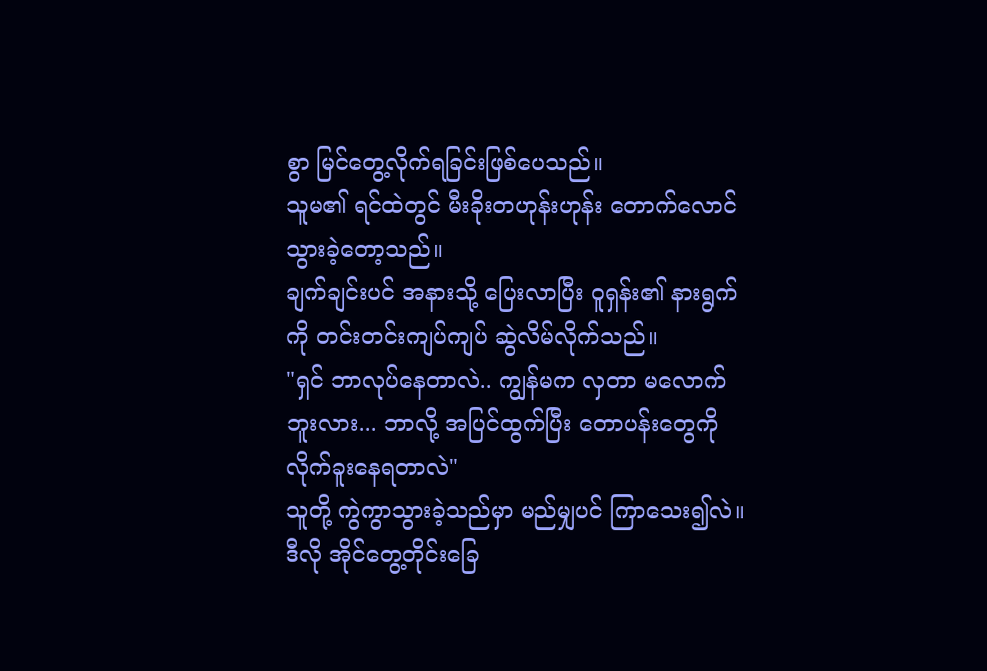စွာ မြင်တွေ့လိုက်ရခြင်းဖြစ်ပေသည်။
သူမ၏ ရင်ထဲတွင် မီးခိုးတဟုန်းဟုန်း တောက်လောင်သွားခဲ့တော့သည်။
ချက်ချင်းပင် အနားသို့ ပြေးလာပြီး ဝူရှန်း၏ နားရွက်ကို တင်းတင်းကျပ်ကျပ် ဆွဲလိမ်လိုက်သည်။
"ရှင် ဘာလုပ်နေတာလဲ.. ကျွန်မက လှတာ မလောက်ဘူးလား... ဘာလို့ အပြင်ထွက်ပြီး တောပန်းတွေကို လိုက်ခူးနေရတာလဲ"
သူတို့ ကွဲကွာသွားခဲ့သည်မှာ မည်မျှပင် ကြာသေး၍လဲ။
ဒီလို အိုင်တွေ့တိုင်းခြေ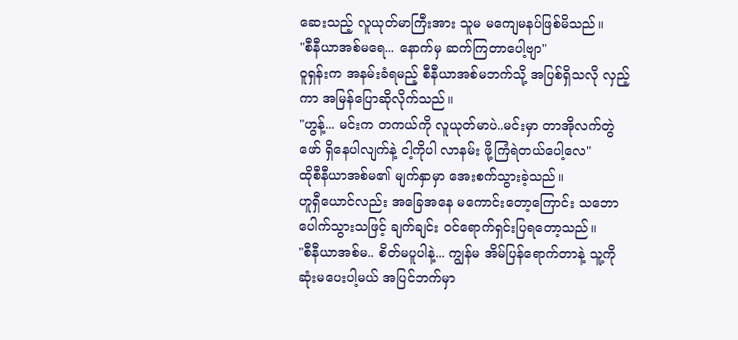ဆေးသည့် လူယုတ်မာကြီးအား သူမ မကျေမနပ်ဖြစ်မိသည်။
"စီနီယာအစ်မရေ... နောက်မှ ဆက်ကြတာပေါ့ဗျာ"
ဝူရှန်းက အနမ်းခံရမည့် စီနီယာအစ်မဘက်သို့ အပြစ်ရှိသလို လှည့်ကာ အမြန်ပြောဆိုလိုက်သည်။
"ဟွန့်... မင်းက တကယ်ကို လူယုတ်မာပဲ..မင်းမှာ တာအိုလက်တွဲဖော် ရှိနေပါလျက်နဲ့ ငါ့ကိုပါ လာနမ်း ဖို့ကြံရဲတယ်ပေါ့လေ"
ထိုစီနီယာအစ်မ၏ မျက်နှာမှာ အေးစက်သွားခဲ့သည်။
ဟူရှီယောင်လည်း အခြေအနေ မကောင်းတော့ကြောင်း သဘောပေါက်သွားသဖြင့် ချက်ချင်း ဝင်ရောက်ရှင်းပြရတော့သည်။
"စီနီယာအစ်မ.. စိတ်မပူပါနဲ့... ကျွန်မ အိမ်ပြန်ရောက်တာနဲ့ သူ့ကို ဆုံးမပေးပါ့မယ် အပြင်ဘက်မှာ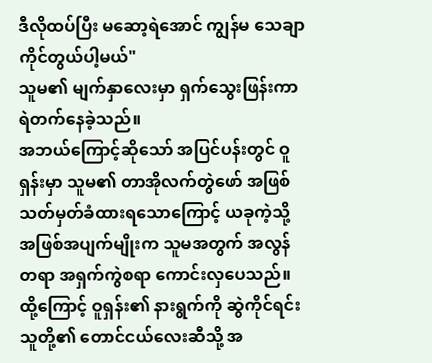ဒီလိုထပ်ပြီး မဆော့ရဲအောင် ကျွန်မ သေချာ ကိုင်တွယ်ပါ့မယ်"
သူမ၏ မျက်နှာလေးမှာ ရှက်သွေးဖြန်းကာ ရဲတက်နေခဲ့သည်။
အဘယ်ကြောင့်ဆိုသော် အပြင်ပန်းတွင် ဝူရှန်းမှာ သူမ၏ တာအိုလက်တွဲဖော် အဖြစ် သတ်မှတ်ခံထားရသောကြောင့် ယခုကဲ့သို့ အဖြစ်အပျက်မျိုးက သူမအတွက် အလွန်တရာ အရှက်ကွဲစရာ ကောင်းလှပေသည်။
ထို့ကြောင့် ဝူရှန်း၏ နားရွက်ကို ဆွဲကိုင်ရင်း သူတို့၏ တောင်ငယ်လေးဆီသို့ အ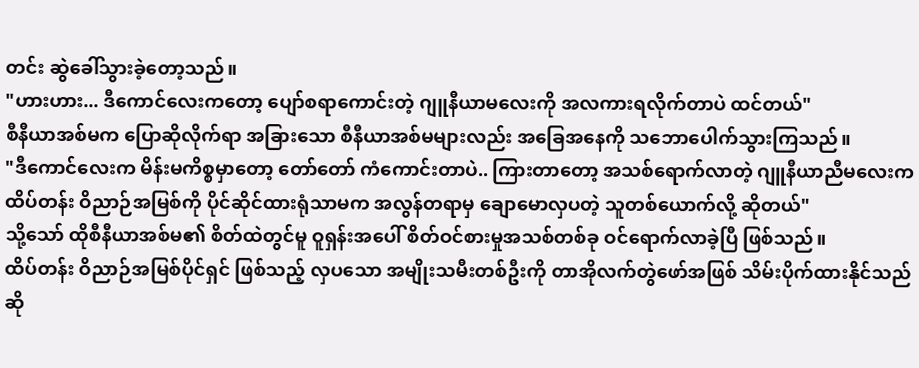တင်း ဆွဲခေါ်သွားခဲ့တော့သည်။
"ဟားဟား... ဒီကောင်လေးကတော့ ပျော်စရာကောင်းတဲ့ ဂျူနီယာမလေးကို အလကားရလိုက်တာပဲ ထင်တယ်"
စီနီယာအစ်မက ပြောဆိုလိုက်ရာ အခြားသော စီနီယာအစ်မများလည်း အခြေအနေကို သဘောပေါက်သွားကြသည်။
"ဒီကောင်လေးက မိန်းမကိစ္စမှာတော့ တော်တော် ကံကောင်းတာပဲ.. ကြားတာတော့ အသစ်ရောက်လာတဲ့ ဂျူနီယာညီမလေးက ထိပ်တန်း ဝိညာဉ်အမြစ်ကို ပိုင်ဆိုင်ထားရုံသာမက အလွန်တရာမှ ချောမောလှပတဲ့ သူတစ်ယောက်လို့ ဆိုတယ်"
သို့သော် ထိုစီနီယာအစ်မ၏ စိတ်ထဲတွင်မူ ဝူရှန်းအပေါ် စိတ်ဝင်စားမှုအသစ်တစ်ခု ဝင်ရောက်လာခဲ့ပြီ ဖြစ်သည်။
ထိပ်တန်း ဝိညာဉ်အမြစ်ပိုင်ရှင် ဖြစ်သည့် လှပသော အမျိုးသမီးတစ်ဦးကို တာအိုလက်တွဲဖော်အဖြစ် သိမ်းပိုက်ထားနိုင်သည်ဆို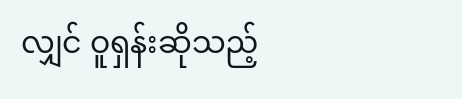လျှင် ဝူရှန်းဆိုသည့်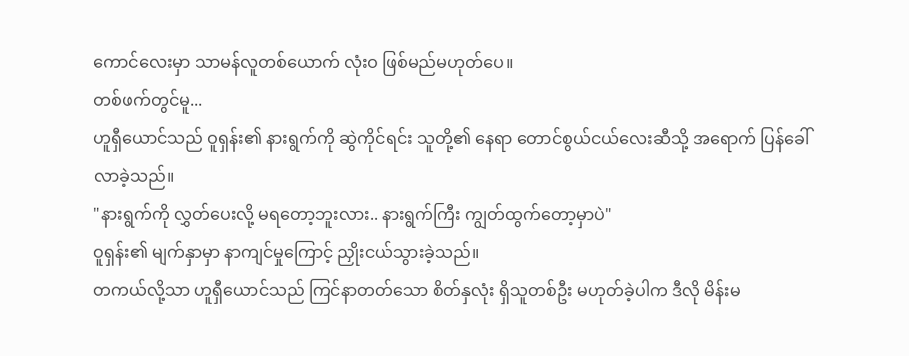ကောင်လေးမှာ သာမန်လူတစ်ယောက် လုံးဝ ဖြစ်မည်မဟုတ်ပေ။
တစ်ဖက်တွင်မူ...
ဟူရှီယောင်သည် ဝူရှန်း၏ နားရွက်ကို ဆွဲကိုင်ရင်း သူတို့၏ နေရာ တောင်စွယ်ငယ်လေးဆီသို့ အရောက် ပြန်ခေါ်လာခဲ့သည်။
"နားရွက်ကို လွှတ်ပေးလို့ မရတော့ဘူးလား.. နားရွက်ကြီး ကျွတ်ထွက်တော့မှာပဲ"
ဝူရှန်း၏ မျက်နှာမှာ နာကျင်မှုကြောင့် ညှိုးငယ်သွားခဲ့သည်။
တကယ်လို့သာ ဟူရှီယောင်သည် ကြင်နာတတ်သော စိတ်နှလုံး ရှိသူတစ်ဦး မဟုတ်ခဲ့ပါက ဒီလို မိန်းမ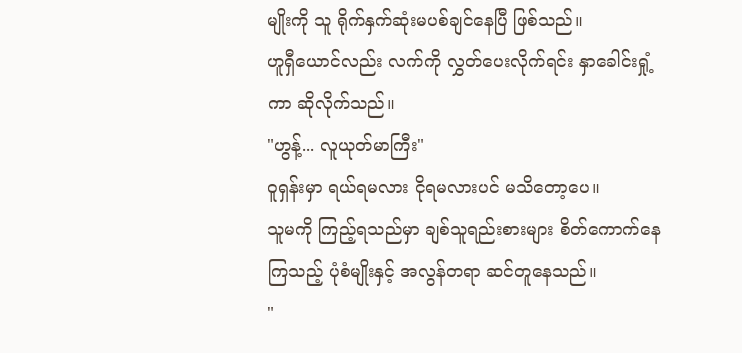မျိုးကို သူ ရိုက်နှက်ဆုံးမပစ်ချင်နေပြီ ဖြစ်သည်။
ဟူရှီယောင်လည်း လက်ကို လွှတ်ပေးလိုက်ရင်း နှာခေါင်းရှုံ့ကာ ဆိုလိုက်သည်။
"ဟွန့်... လူယုတ်မာကြီး"
ဝူရှန်းမှာ ရယ်ရမလား ငိုရမလားပင် မသိတော့ပေ။
သူမကို ကြည့်ရသည်မှာ ချစ်သူရည်းစားများ စိတ်ကောက်နေကြသည့် ပုံစံမျိုးနှင့် အလွန်တရာ ဆင်တူနေသည်။
"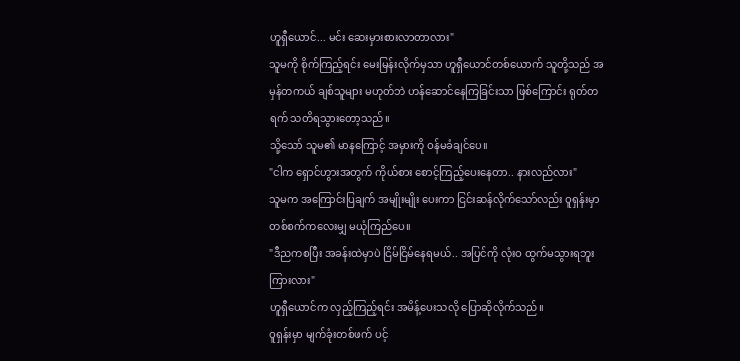ဟူရှီယောင်... မင်း ဆေးမှားစားလာတာလား"
သူမကို စိုက်ကြည့်ရင်း မေးမြန်းလိုက်မှသာ ဟူရှီယောင်တစ်ယောက် သူတို့သည် အမှန်တကယ် ချစ်သူများ မဟုတ်ဘဲ ဟန်ဆောင်နေကြခြင်းသာ ဖြစ်ကြောင်း ရုတ်တရက် သတိရသွားတော့သည်။
သို့သော် သူမ၏ မာနကြောင့် အမှားကို ဝန်မခံချင်ပေ။
"ငါက ရှောင်ဟွားအတွက် ကိုယ်စား စောင့်ကြည့်ပေးနေတာ.. နားလည်လား"
သူမက အကြောင်းပြချက် အမျိုးမျိုး ပေးကာ ငြင်းဆန်လိုက်သော်လည်း ဝူရှန်းမှာ တစ်စက်ကလေးမျှ မယုံကြည်ပေ။
"ဒီညကစပြီး အခန်းထဲမှာပဲ ငြိမ်ငြိမ်နေရမယ်.. အပြင်ကို လုံးဝ ထွက်မသွားရဘူး ကြားလား"
ဟူရှီယောင်က လှည့်ကြည့်ရင်း အမိန့်ပေးသလို ပြောဆိုလိုက်သည်။
ဝူရှန်းမှာ မျက်ခုံးတစ်ဖက် ပင့်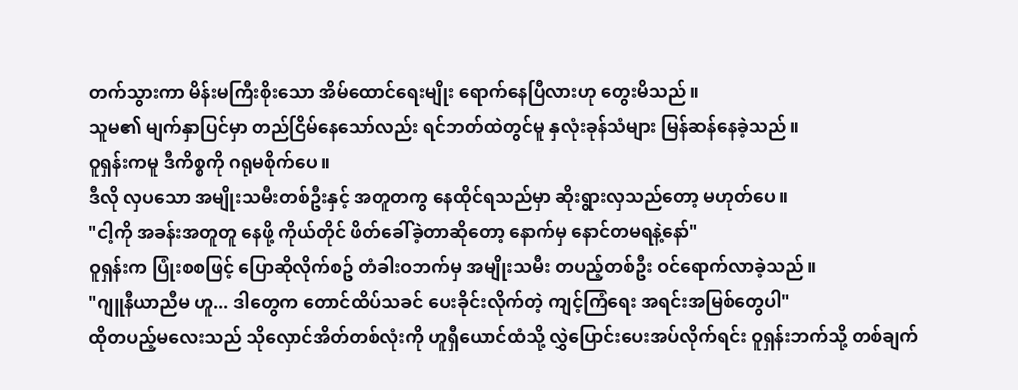တက်သွားကာ မိန်းမကြီးစိုးသော အိမ်ထောင်ရေးမျိုး ရောက်နေပြီလားဟု တွေးမိသည်။
သူမ၏ မျက်နှာပြင်မှာ တည်ငြိမ်နေသော်လည်း ရင်ဘတ်ထဲတွင်မူ နှလုံးခုန်သံများ မြန်ဆန်နေခဲ့သည်။
ဝူရှန်းကမူ ဒီကိစ္စကို ဂရုမစိုက်ပေ။
ဒီလို လှပသော အမျိုးသမီးတစ်ဦးနှင့် အတူတကွ နေထိုင်ရသည်မှာ ဆိုးရွားလှသည်တော့ မဟုတ်ပေ။
"ငါ့ကို အခန်းအတူတူ နေဖို့ ကိုယ်တိုင် ဖိတ်ခေါ်ခဲ့တာဆိုတော့ နောက်မှ နောင်တမရနဲ့နော်"
ဝူရှန်းက ပြုံးစစဖြင့် ပြောဆိုလိုက်စဥ် တံခါးဝဘက်မှ အမျိုးသမီး တပည့်တစ်ဦး ဝင်ရောက်လာခဲ့သည်။
"ဂျူနီယာညီမ ဟူ... ဒါတွေက တောင်ထိပ်သခင် ပေးခိုင်းလိုက်တဲ့ ကျင့်ကြံရေး အရင်းအမြစ်တွေပါ"
ထိုတပည့်မလေးသည် သိုလှောင်အိတ်တစ်လုံးကို ဟူရှီယောင်ထံသို့ လွှဲပြောင်းပေးအပ်လိုက်ရင်း ဝူရှန်းဘက်သို့ တစ်ချက်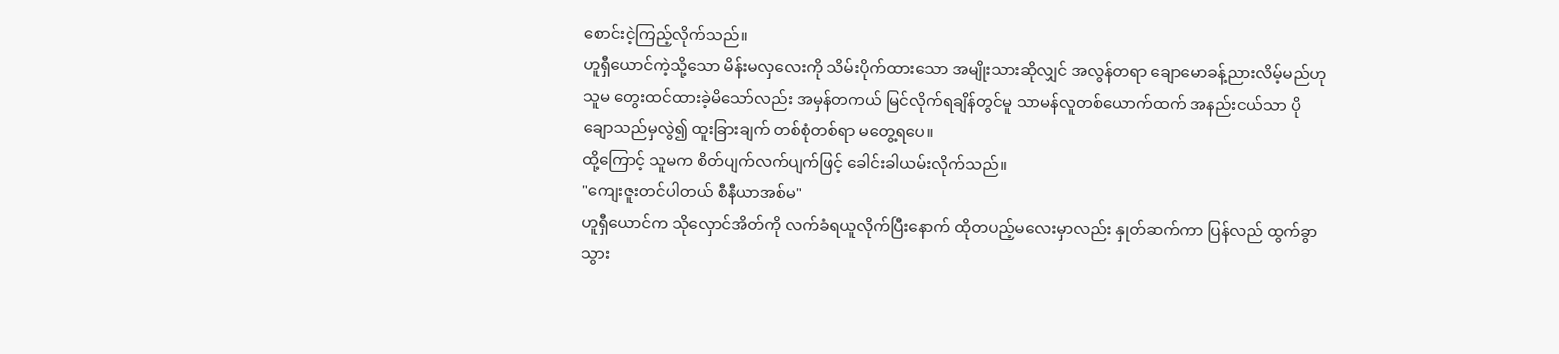စောင်းငဲ့ကြည့်လိုက်သည်။
ဟူရှီယောင်ကဲ့သို့သော မိန်းမလှလေးကို သိမ်းပိုက်ထားသော အမျိုးသားဆိုလျှင် အလွန်တရာ ချောမောခန့်ညားလိမ့်မည်ဟု သူမ တွေးထင်ထားခဲ့မိသော်လည်း အမှန်တကယ် မြင်လိုက်ရချိန်တွင်မူ သာမန်လူတစ်ယောက်ထက် အနည်းငယ်သာ ပိုချောသည်မှလွဲ၍ ထူးခြားချက် တစ်စုံတစ်ရာ မတွေ့ရပေ။
ထို့ကြောင့် သူမက စိတ်ပျက်လက်ပျက်ဖြင့် ခေါင်းခါယမ်းလိုက်သည်။
"ကျေးဇူးတင်ပါတယ် စီနီယာအစ်မ"
ဟူရှီယောင်က သိုလှောင်အိတ်ကို လက်ခံရယူလိုက်ပြီးနောက် ထိုတပည့်မလေးမှာလည်း နှုတ်ဆက်ကာ ပြန်လည် ထွက်ခွာသွား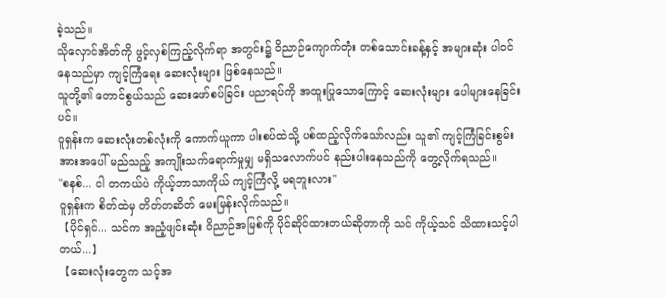ခဲ့သည်။
သိုလှောင်အိတ်ကို ဖွင့်လှစ်ကြည့်လိုက်ရာ အတွင်း၌ ဝိညာဉ်ကျောက်တုံး တစ်သောင်းခန့်နှင့် အများဆုံး ပါဝင်နေသည်မှာ ကျင့်ကြံရေး ဆေးလုံးများ ဖြစ်နေသည်။
သူတို့၏ တောင်စွယ်သည် ဆေးဖော်စပ်ခြင်း ပညာရပ်ကို အထူးပြုသောကြောင့် ဆေးလုံးများ ပေါများနေခြင်းပင်။
ဝူရှန်းက ဆေးလုံးတစ်လုံးကို ကောက်ယူကာ ပါးစပ်ထဲသို့ ပစ်ထည့်လိုက်သော်လည်း သူ၏ ကျင့်ကြံခြင်းစွမ်းအားအပေါ် မည်သည့် အကျိုးသက်ရောက်မှုမျှ မရှိသလောက်ပင် နည်းပါးနေသည်ကို တွေ့လိုက်ရသည်။
"စနစ်... ငါ တကယ်ပဲ ကိုယ့်ဘာသာကိုယ် ကျင့်ကြံလို့ မရဘူးလား"
ဝူရှန်းက စိတ်ထဲမှ တိတ်တဆိတ် မေးမြန်းလိုက်သည်။
【ပိုင်ရှင်... သင်က အညံ့ဖျင်းဆုံး ဝိညာဉ်အမြစ်ကို ပိုင်ဆိုင်ထားတယ်ဆိုတာကို သင် ကိုယ့်သင် သိထားသင့်ပါတယ်...】
【ဆေးလုံးတွေက သင့်အ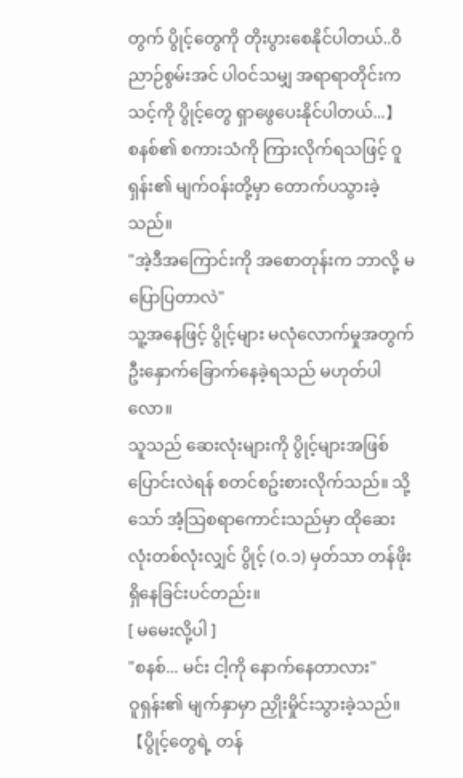တွက် ပွိုင့်တွေကို တိုးပွားစေနိုင်ပါတယ်..ဝိညာဉ်စွမ်းအင် ပါဝင်သမျှ အရာရာတိုင်းက သင့်ကို ပွိုင့်တွေ ရှာဖွေပေးနိုင်ပါတယ်...】
စနစ်၏ စကားသံကို ကြားလိုက်ရသဖြင့် ဝူရှန်း၏ မျက်ဝန်းတို့မှာ တောက်ပသွားခဲ့သည်။
"အဲ့ဒီအကြောင်းကို အစောတုန်းက ဘာလို့ မပြောပြတာလဲ"
သူ့အနေဖြင့် ပွိုင့်များ မလုံလောက်မှုအတွက် ဦးနှောက်ခြောက်နေခဲ့ရသည် မဟုတ်ပါလော။
သူသည် ဆေးလုံးများကို ပွိုင့်များအဖြစ် ပြောင်းလဲရန် စတင်စဥ်းစားလိုက်သည်။ သို့သော် အံ့သြစရာကောင်းသည်မှာ ထိုဆေးလုံးတစ်လုံးလျှင် ပွိုင့် (၀.၁) မှတ်သာ တန်ဖိုးရှိနေခြင်းပင်တည်း။
[ မမေးလို့ပါ ]
"စနစ်... မင်း ငါ့ကို နောက်နေတာလား"
ဝူရှန်း၏ မျက်နှာမှာ ညှိုးမှိုင်းသွားခဲ့သည်။
【ပွိုင့်တွေရဲ့ တန်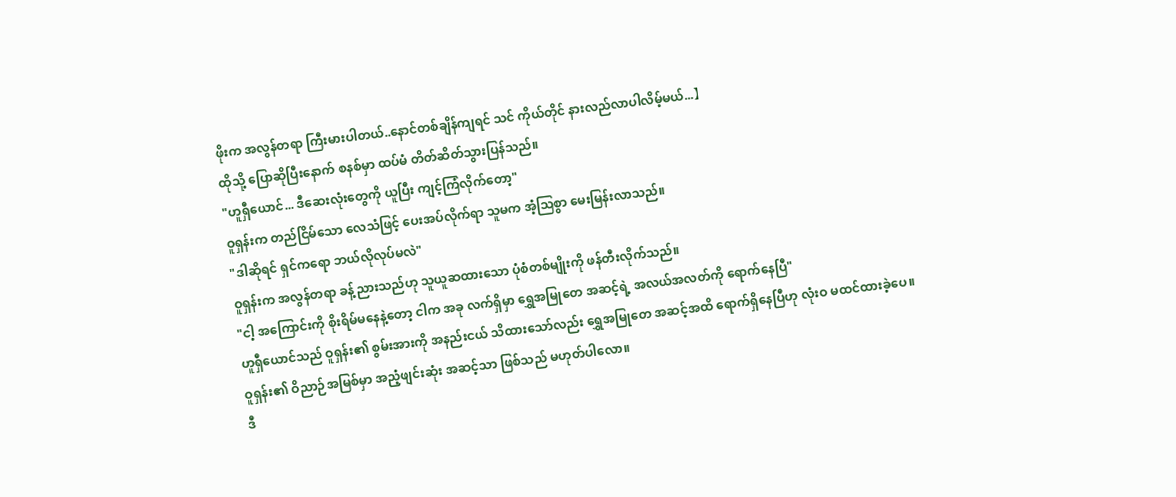ဖိုးက အလွန်တရာ ကြီးမားပါတယ်..နောင်တစ်ချိန်ကျရင် သင် ကိုယ်တိုင် နားလည်လာပါလိမ့်မယ်...】
ထိုသို့ ပြောဆိုပြီးနောက် စနစ်မှာ ထပ်မံ တိတ်ဆိတ်သွားပြန်သည်။
"ဟူရှီယောင်... ဒီဆေးလုံးတွေကို ယူပြီး ကျင့်ကြံလိုက်တော့"
ဝူရှန်းက တည်ငြိမ်သော လေသံဖြင့် ပေးအပ်လိုက်ရာ သူမက အံ့သြစွာ မေးမြန်းလာသည်။
"ဒါဆိုရင် ရှင်ကရော ဘယ်လိုလုပ်မလဲ"
ဝူရှန်းက အလွန်တရာ ခန့်ညားသည်ဟု သူယူဆထားသော ပုံစံတစ်မျိုးကို ဖန်တီးလိုက်သည်။
"ငါ့ အကြောင်းကို စိုးရိမ်မနေနဲ့တော့ ငါက အခု လက်ရှိမှာ ရွှေအမြုတေ အဆင့်ရဲ့ အလယ်အလတ်ကို ရောက်နေပြီ"
ဟူရှီယောင်သည် ဝူရှန်း၏ စွမ်းအားကို အနည်းငယ် သိထားသော်လည်း ရွှေအမြုတေ အဆင့်အထိ ရောက်ရှိနေပြီဟု လုံးဝ မထင်ထားခဲ့ပေ။
ဝူရှန်း၏ ဝိညာဉ်အမြစ်မှာ အညံ့ဖျင်းဆုံး အဆင့်သာ ဖြစ်သည် မဟုတ်ပါလော။
ဒီ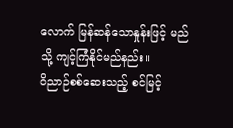လောက် မြန်ဆန်သောနှုန်းဖြင့် မည်သို့ ကျင့်ကြံနိုင်မည်နည်း။
ဝိညာဉ်စစ်ဆေးသည့် စင်မြင့်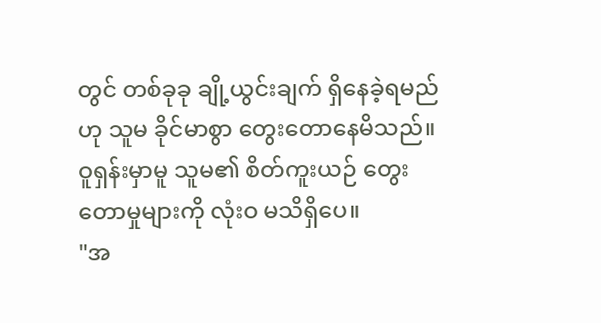တွင် တစ်ခုခု ချို့ယွင်းချက် ရှိနေခဲ့ရမည်ဟု သူမ ခိုင်မာစွာ တွေးတောနေမိသည်။
ဝူရှန်းမှာမူ သူမ၏ စိတ်ကူးယဉ် တွေးတောမှုများကို လုံးဝ မသိရှိပေ။
"အ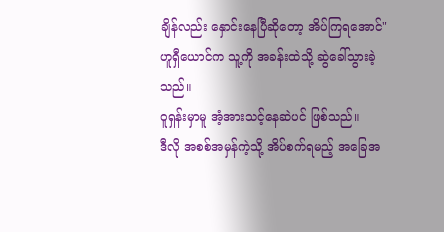ချိန်လည်း နှောင်းနေပြီဆိုတော့ အိပ်ကြရအောင်"
ဟူရှီယောင်က သူ့ကို အခန်းထဲသို့ ဆွဲခေါ်သွားခဲ့သည်။
ဝူရှန်းမှာမူ အံ့အားသင့်နေဆဲပင် ဖြစ်သည်။
ဒီလို အစစ်အမှန်ကဲ့သို့ အိပ်စက်ရမည့် အခြေအ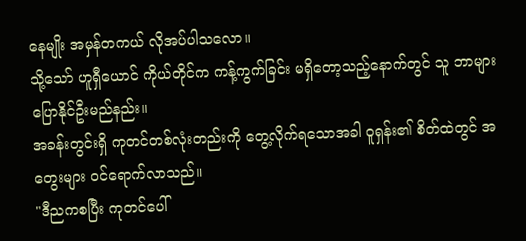နေမျိုး အမှန်တကယ် လိုအပ်ပါသလော။
သို့သော် ဟူရှီယောင် ကိုယ်တိုင်က ကန့်ကွက်ခြင်း မရှိတော့သည့်နောက်တွင် သူ ဘာများ ပြောနိုင်ဦးမည်နည်း။
အခန်းတွင်းရှိ ကုတင်တစ်လုံးတည်းကို တွေ့လိုက်ရသောအခါ ဝူရှန်း၏ စိတ်ထဲတွင် အတွေးများ ဝင်ရောက်လာသည်။
"ဒီညကစပြီး ကုတင်ပေါ်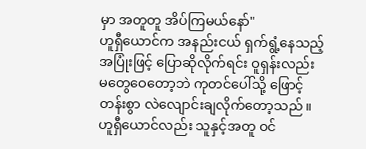မှာ အတူတူ အိပ်ကြမယ်နော်"
ဟူရှီယောင်က အနည်းငယ် ရှက်ရွံ့နေသည့် အပြုံးဖြင့် ပြောဆိုလိုက်ရင်း ဝူရှန်းလည်း မတွေဝေတော့ဘဲ ကုတင်ပေါ်သို့ ဖြောင့်တန်းစွာ လဲလျောင်းချလိုက်တော့သည်။
ဟူရှီယောင်လည်း သူနှင့်အတူ ဝင်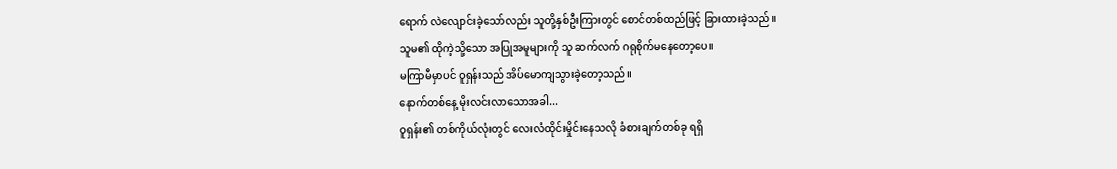ရောက် လဲလျောင်းခဲ့သော်လည်း သူတို့နှစ်ဦးကြားတွင် စောင်တစ်ထည်ဖြင့် ခြားထားခဲ့သည်။
သူမ၏ ထိုကဲ့သို့သော အပြုအမူများကို သူ ဆက်လက် ဂရုစိုက်မနေတော့ပေ။
မကြာမီမှာပင် ဝူရှန်းသည် အိပ်မောကျသွားခဲ့တော့သည်။
နောက်တစ်နေ့ မိုးလင်းလာသောအခါ...
ဝူရှန်း၏ တစ်ကိုယ်လုံးတွင် လေးလံထိုင်းမှိုင်းနေသလို ခံစားချက်တစ်ခု ရရှိ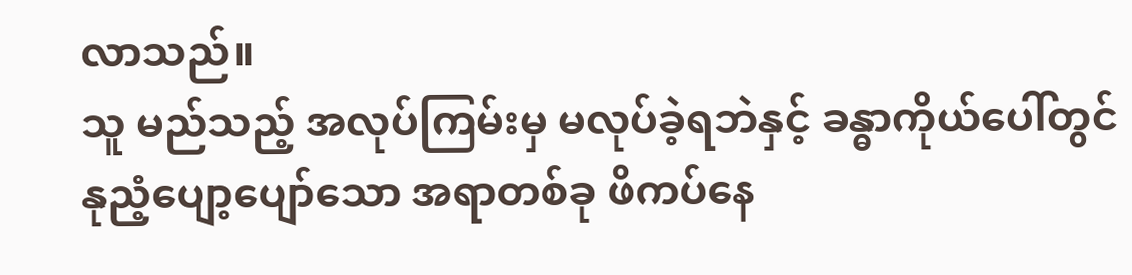လာသည်။
သူ မည်သည့် အလုပ်ကြမ်းမှ မလုပ်ခဲ့ရဘဲနှင့် ခန္ဓာကိုယ်ပေါ်တွင် နုညံ့ပျော့ပျော်သော အရာတစ်ခု ဖိကပ်နေ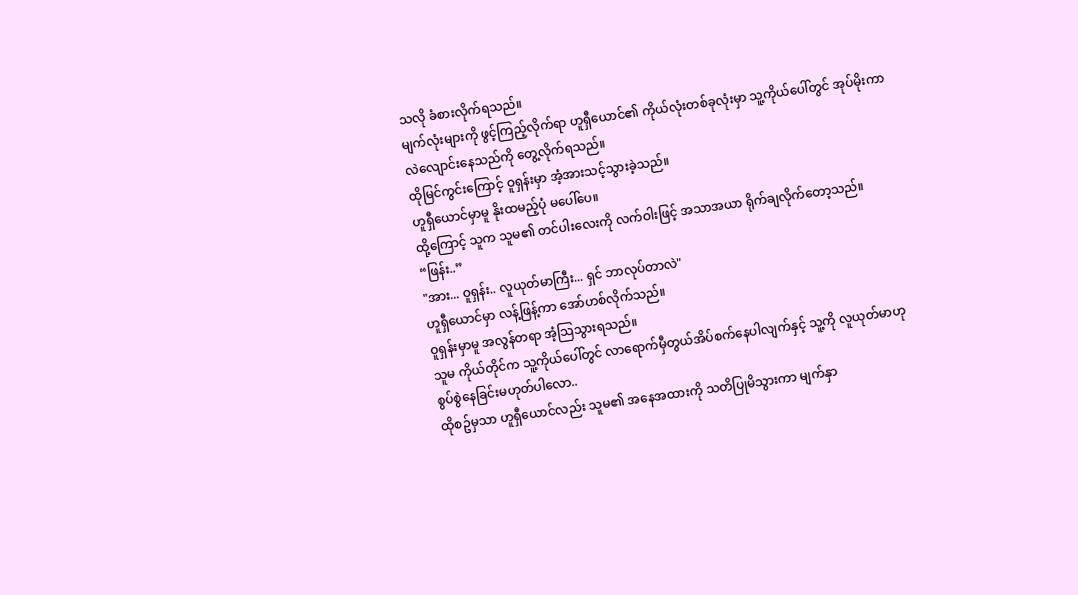သလို ခံစားလိုက်ရသည်။
မျက်လုံးများကို ဖွင့်ကြည့်လိုက်ရာ ဟူရှီယောင်၏ ကိုယ်လုံးတစ်ခုလုံးမှာ သူ့ကိုယ်ပေါ်တွင် အုပ်မိုးကာ လဲလျောင်းနေသည်ကို တွေ့လိုက်ရသည်။
ထိုမြင်ကွင်းကြောင့် ဝူရှန်းမှာ အံ့အားသင့်သွားခဲ့သည်။
ဟူရှီယောင်မှာမူ နိုးထမည့်ပုံ မပေါ်ပေ။
ထို့ကြောင့် သူက သူမ၏ တင်ပါးလေးကို လက်ဝါးဖြင့် အသာအယာ ရိုက်ချလိုက်တော့သည်။
“ဖြန်း..”
"အား... ဝူရှန်း.. လူယုတ်မာကြီး... ရှင် ဘာလုပ်တာလဲ"
ဟူရှီယောင်မှာ လန့်ဖြန့်ကာ အော်ဟစ်လိုက်သည်။
ဝူရှန်းမှာမူ အလွန်တရာ အံ့သြသွားရသည်။
သူမ ကိုယ်တိုင်က သူ့ကိုယ်ပေါ်တွင် လာရောက်မှီတွယ်အိပ်စက်နေပါလျက်နှင့် သူ့ကို လူယုတ်မာဟု စွပ်စွဲနေခြင်းမဟုတ်ပါလော..
ထိုစဥ်မှသာ ဟူရှီယောင်လည်း သူမ၏ အနေအထားကို သတိပြုမိသွားကာ မျက်နှာ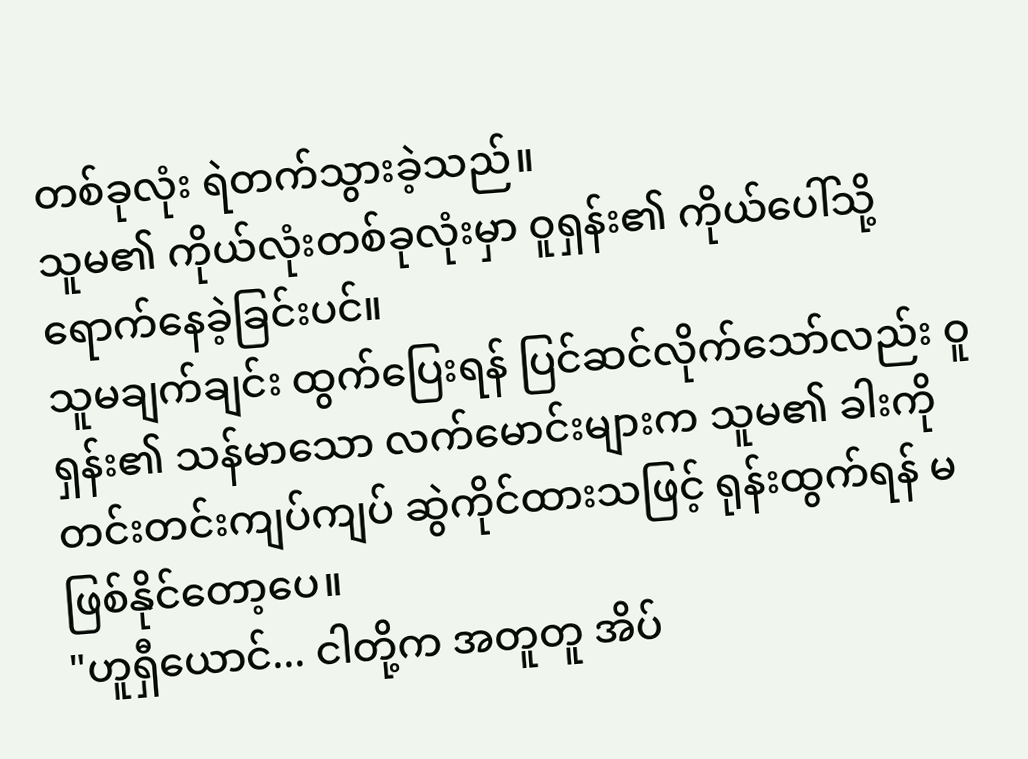တစ်ခုလုံး ရဲတက်သွားခဲ့သည်။
သူမ၏ ကိုယ်လုံးတစ်ခုလုံးမှာ ဝူရှန်း၏ ကိုယ်ပေါ်သို့ ရောက်နေခဲ့ခြင်းပင်။
သူမချက်ချင်း ထွက်ပြေးရန် ပြင်ဆင်လိုက်သော်လည်း ဝူရှန်း၏ သန်မာသော လက်မောင်းများက သူမ၏ ခါးကို တင်းတင်းကျပ်ကျပ် ဆွဲကိုင်ထားသဖြင့် ရုန်းထွက်ရန် မဖြစ်နိုင်တော့ပေ။
"ဟူရှီယောင်... ငါတို့က အတူတူ အိပ်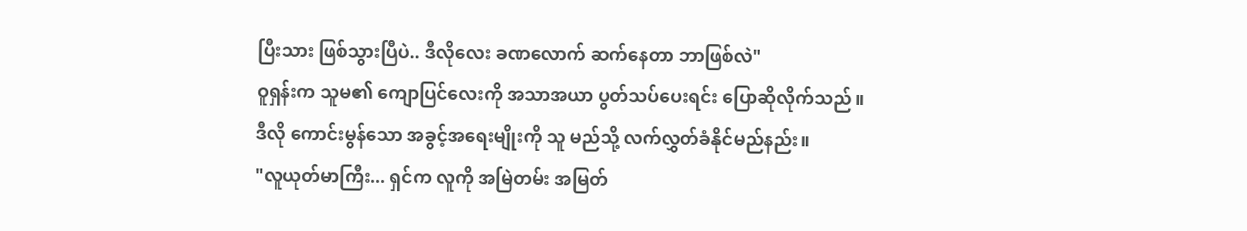ပြီးသား ဖြစ်သွားပြီပဲ.. ဒီလိုလေး ခဏလောက် ဆက်နေတာ ဘာဖြစ်လဲ"
ဝူရှန်းက သူမ၏ ကျောပြင်လေးကို အသာအယာ ပွတ်သပ်ပေးရင်း ပြောဆိုလိုက်သည်။
ဒီလို ကောင်းမွန်သော အခွင့်အရေးမျိုးကို သူ မည်သို့ လက်လွှတ်ခံနိုင်မည်နည်း။
"လူယုတ်မာကြီး... ရှင်က လူကို အမြဲတမ်း အမြတ်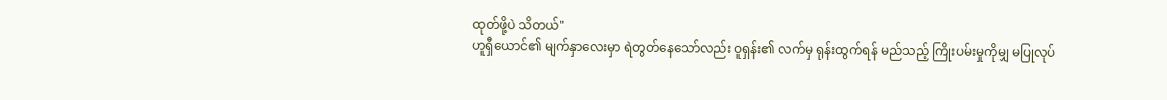ထုတ်ဖို့ပဲ သိတယ်"
ဟူရှီယောင်၏ မျက်နှာလေးမှာ ရဲတွတ်နေသော်လည်း ဝူရှန်း၏ လက်မှ ရုန်းထွက်ရန် မည်သည့် ကြိုးပမ်းမှုကိုမျှ မပြုလုပ်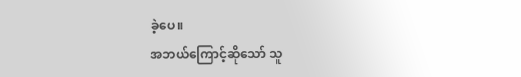ခဲ့ပေ။
အဘယ်ကြောင့်ဆိုသော် သူ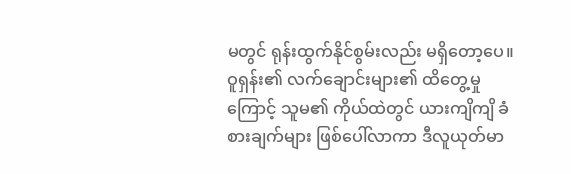မတွင် ရုန်းထွက်နိုင်စွမ်းလည်း မရှိတော့ပေ။
ဝူရှန်း၏ လက်ချောင်းများ၏ ထိတွေ့မှုကြောင့် သူမ၏ ကိုယ်ထဲတွင် ယားကျိကျိ ခံစားချက်များ ဖြစ်ပေါ်လာကာ ဒီလူယုတ်မာ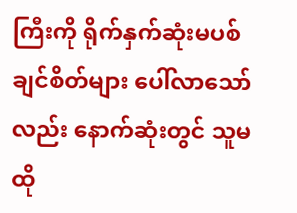ကြီးကို ရိုက်နှက်ဆုံးမပစ်ချင်စိတ်များ ပေါ်လာသော်လည်း နောက်ဆုံးတွင် သူမ ထို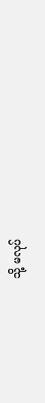သို့ မလုပ်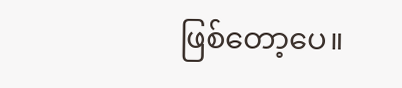ဖြစ်တော့ပေ။